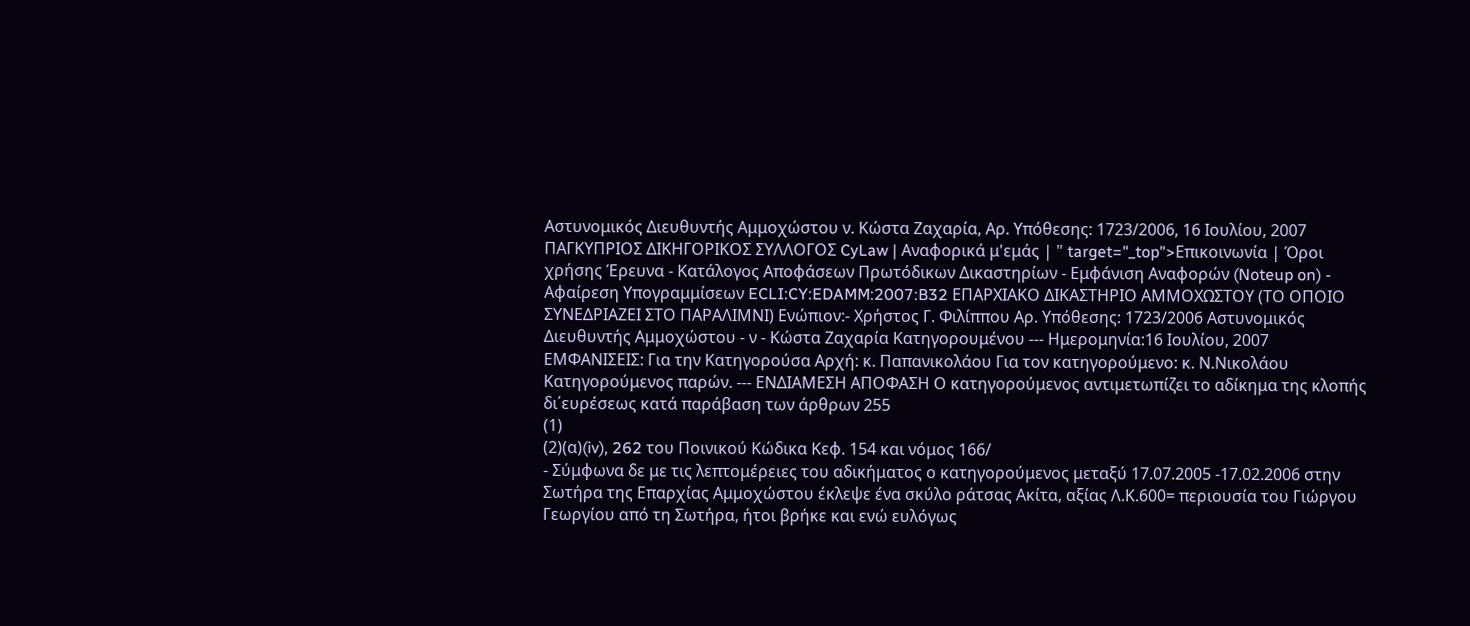Αστυνομικός Διευθυντής Αμμοχώστου ν. Κώστα Ζαχαρία, Αρ. Υπόθεσης: 1723/2006, 16 Ιουλίου, 2007 ΠΑΓΚΥΠΡΙΟΣ ΔΙΚΗΓΟΡΙΚΟΣ ΣΥΛΛΟΓΟΣ CyLaw | Αναφορικά μ'εμάς | " target="_top">Επικοινωνία | Όροι χρήσης Έρευνα - Κατάλογος Αποφάσεων Πρωτόδικων Δικαστηρίων - Εμφάνιση Αναφορών (Noteup on) - Αφαίρεση Υπογραμμίσεων ECLI:CY:EDAMM:2007:B32 ΕΠΑΡΧΙΑΚΟ ΔΙΚΑΣΤΗΡΙΟ ΑΜΜΟΧΩΣΤΟΥ (ΤΟ ΟΠΟΙΟ ΣΥΝΕΔΡΙΑΖΕΙ ΣΤΟ ΠΑΡΑΛΙΜΝΙ) Ενώπιον:- Χρήστος Γ. Φιλίππου Αρ. Υπόθεσης: 1723/2006 Αστυνομικός Διευθυντής Αμμοχώστου - ν - Κώστα Ζαχαρία Κατηγορουμένου --- Ημερομηνία:16 Ιουλίου, 2007 ΕΜΦΑΝΙΣΕΙΣ: Για την Κατηγορούσα Αρχή: κ. Παπανικολάου Για τον κατηγορούμενο: κ. Ν.Νικολάου Κατηγορούμενος παρών. --- ΕΝΔΙΑΜΕΣΗ ΑΠΟΦΑΣΗ Ο κατηγορούμενος αντιμετωπίζει το αδίκημα της κλοπής δι΄ευρέσεως κατά παράβαση των άρθρων 255
(1)
(2)(α)(iv), 262 του Ποινικού Κώδικα Κεφ. 154 και νόμος 166/
- Σύμφωνα δε με τις λεπτομέρειες του αδικήματος ο κατηγορούμενος μεταξύ 17.07.2005 -17.02.2006 στην Σωτήρα της Επαρχίας Αμμοχώστου έκλεψε ένα σκύλο ράτσας Ακίτα, αξίας Λ.Κ.600= περιουσία του Γιώργου Γεωργίου από τη Σωτήρα, ήτοι βρήκε και ενώ ευλόγως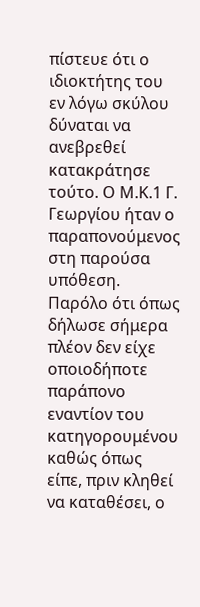πίστευε ότι ο ιδιοκτήτης του εν λόγω σκύλου δύναται να ανεβρεθεί κατακράτησε τούτο. Ο Μ.Κ.1 Γ. Γεωργίου ήταν ο παραπονούμενος στη παρούσα υπόθεση. Παρόλο ότι όπως δήλωσε σήμερα πλέον δεν είχε οποιοδήποτε παράπονο εναντίον του κατηγορουμένου καθώς όπως είπε, πριν κληθεί να καταθέσει, ο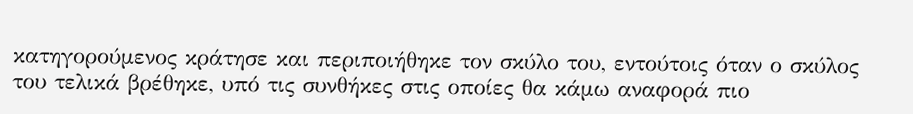κατηγορούμενος κράτησε και περιποιήθηκε τον σκύλο του, εντούτοις όταν ο σκύλος του τελικά βρέθηκε, υπό τις συνθήκες στις οποίες θα κάμω αναφορά πιο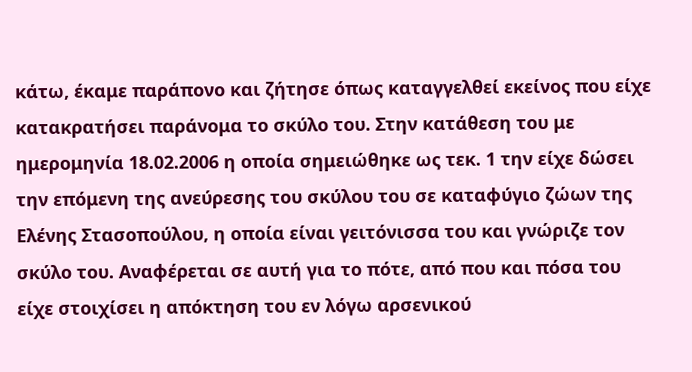κάτω, έκαμε παράπονο και ζήτησε όπως καταγγελθεί εκείνος που είχε κατακρατήσει παράνομα το σκύλο του. Στην κατάθεση του με ημερομηνία 18.02.2006 η οποία σημειώθηκε ως τεκ. 1 την είχε δώσει την επόμενη της ανεύρεσης του σκύλου του σε καταφύγιο ζώων της Ελένης Στασοπούλου, η οποία είναι γειτόνισσα του και γνώριζε τον σκύλο του. Αναφέρεται σε αυτή για το πότε, από που και πόσα του είχε στοιχίσει η απόκτηση του εν λόγω αρσενικού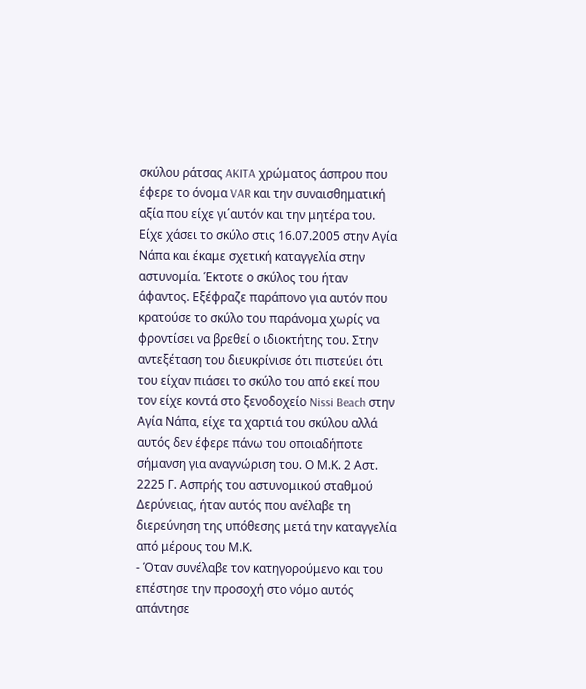σκύλου ράτσας AKITA χρώματος άσπρου που έφερε το όνομα VAR και την συναισθηματική αξία που είχε γι΄αυτόν και την μητέρα του. Είχε χάσει το σκύλο στις 16.07.2005 στην Αγία Νάπα και έκαμε σχετική καταγγελία στην αστυνομία. Έκτοτε ο σκύλος του ήταν άφαντος. Εξέφραζε παράπονο για αυτόν που κρατούσε το σκύλο του παράνομα χωρίς να φροντίσει να βρεθεί ο ιδιοκτήτης του. Στην αντεξέταση του διευκρίνισε ότι πιστεύει ότι του είχαν πιάσει το σκύλο του από εκεί που τον είχε κοντά στο ξενοδοχείο Nissi Beach στην Αγία Νάπα, είχε τα χαρτιά του σκύλου αλλά αυτός δεν έφερε πάνω του οποιαδήποτε σήμανση για αναγνώριση του. Ο Μ.Κ. 2 Αστ. 2225 Γ. Ασπρής του αστυνομικού σταθμού Δερύνειας, ήταν αυτός που ανέλαβε τη διερεύνηση της υπόθεσης μετά την καταγγελία από μέρους του Μ.Κ.
- Όταν συνέλαβε τον κατηγορούμενο και του επέστησε την προσοχή στο νόμο αυτός απάντησε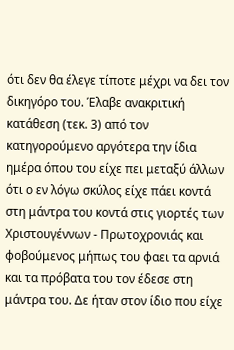ότι δεν θα έλεγε τίποτε μέχρι να δει τον δικηγόρο του. Έλαβε ανακριτική κατάθεση (τεκ. 3) από τον κατηγορούμενο αργότερα την ίδια ημέρα όπου του είχε πει μεταξύ άλλων ότι ο εν λόγω σκύλος είχε πάει κοντά στη μάντρα του κοντά στις γιορτές των Χριστουγέννων - Πρωτοχρονιάς και φοβούμενος μήπως του φαει τα αρνιά και τα πρόβατα του τον έδεσε στη μάντρα του. Δε ήταν στον ίδιο που είχε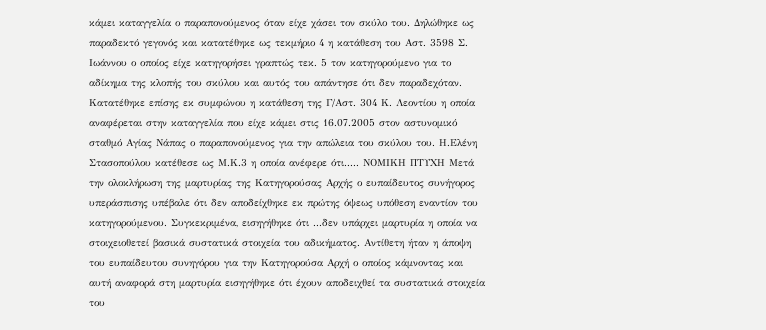κάμει καταγγελία ο παραπονούμενος όταν είχε χάσει τον σκύλο του. Δηλώθηκε ως παραδεκτό γεγονός και κατατέθηκε ως τεκμήριο 4 η κατάθεση του Αστ. 3598 Σ. Ιωάννου ο οποίος είχε κατηγορήσει γραπτώς τεκ. 5 τον κατηγορούμενο για το αδίκημα της κλοπής του σκύλου και αυτός του απάντησε ότι δεν παραδεχόταν. Κατατέθηκε επίσης εκ συμφώνου η κατάθεση της Γ/Αστ. 304 Κ. Λεοντίου η οποία αναφέρεται στην καταγγελία που είχε κάμει στις 16.07.2005 στον αστυνομικό σταθμό Αγίας Νάπας ο παραπονούμενος για την απώλεια του σκύλου του. Η.Ελένη Στασοπούλου κατέθεσε ως Μ.Κ.3 η οποία ανέφερε ότι..... ΝΟΜΙΚΗ ΠΤΥΧΗ Μετά την ολοκλήρωση της μαρτυρίας της Κατηγορούσας Αρχής ο ευπαίδευτος συνήγορος υπεράσπισης υπέβαλε ότι δεν αποδείχθηκε εκ πρώτης όψεως υπόθεση εναντίον του κατηγορούμενου. Συγκεκριμένα, εισηγήθηκε ότι ...δεν υπάρχει μαρτυρία η οποία να στοιχειοθετεί βασικά συστατικά στοιχεία του αδικήματος. Αντίθετη ήταν η άποψη του ευπαίδευτου συνηγόρου για την Κατηγορούσα Αρχή ο οποίος κάμνοντας και αυτή αναφορά στη μαρτυρία εισηγήθηκε ότι έχουν αποδειχθεί τα συστατικά στοιχεία του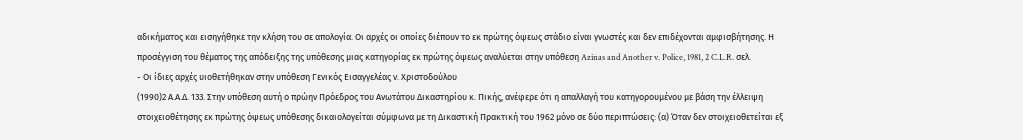αδικήματος και εισηγήθηκε την κλήση του σε απολογία. Οι αρχές οι οποίες διέπουν το εκ πρώτης όψεως στάδιο είναι γνωστές και δεν επιδέχονται αμφισβήτησης. Η προσέγγιση του θέματος της απόδειξης της υπόθεσης μιας κατηγορίας εκ πρώτης όψεως αναλύεται στην υπόθεση Azinas and Another v. Police, 1981, 2 C.L.R. σελ.
- Οι ίδιες αρχές υιοθετήθηκαν στην υπόθεση Γενικός Εισαγγελέας ν. Χριστοδούλου
(1990)2 Α.Α.Δ. 133. Στην υπόθεση αυτή ο πρώην Πρόεδρος του Ανωτάτου Δικαστηρίου κ. Πικής, ανέφερε ότι η απαλλαγή του κατηγορουμένου με βάση την έλλειψη στοιχειοθέτησης εκ πρώτης όψεως υπόθεσης δικαιολογείται σύμφωνα με τη Δικαστική Πρακτική του 1962 μόνο σε δύο περιπτώσεις: (α) Όταν δεν στοιχειοθετείται εξ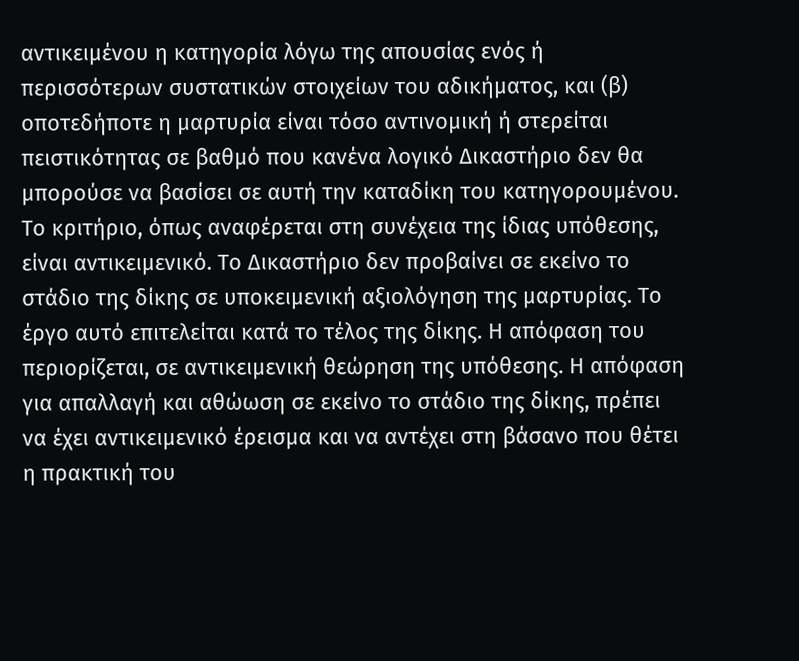αντικειμένου η κατηγορία λόγω της απουσίας ενός ή περισσότερων συστατικών στοιχείων του αδικήματος, και (β) οποτεδήποτε η μαρτυρία είναι τόσο αντινομική ή στερείται πειστικότητας σε βαθμό που κανένα λογικό Δικαστήριο δεν θα μπορούσε να βασίσει σε αυτή την καταδίκη του κατηγορουμένου. Το κριτήριο, όπως αναφέρεται στη συνέχεια της ίδιας υπόθεσης, είναι αντικειμενικό. Το Δικαστήριο δεν προβαίνει σε εκείνο το στάδιο της δίκης σε υποκειμενική αξιολόγηση της μαρτυρίας. Το έργο αυτό επιτελείται κατά το τέλος της δίκης. Η απόφαση του περιορίζεται, σε αντικειμενική θεώρηση της υπόθεσης. Η απόφαση για απαλλαγή και αθώωση σε εκείνο το στάδιο της δίκης, πρέπει να έχει αντικειμενικό έρεισμα και να αντέχει στη βάσανο που θέτει η πρακτική του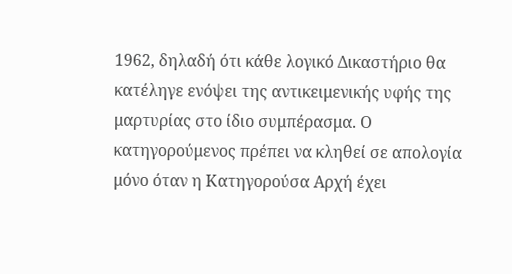1962, δηλαδή ότι κάθε λογικό Δικαστήριο θα κατέληγε ενόψει της αντικειμενικής υφής της μαρτυρίας στο ίδιο συμπέρασμα. Ο κατηγορούμενος πρέπει να κληθεί σε απολογία μόνο όταν η Κατηγορούσα Αρχή έχει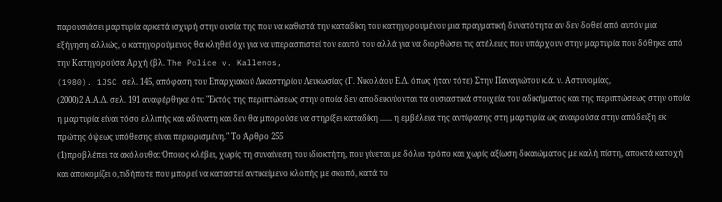παρουσιάσει μαρτυρία αρκετά ισχυρή στην ουσία της που να καθιστά την καταδίκη του κατηγορουμένου μια πραγματική δυνατότητα αν δεν δοθεί από αυτόν μια εξήγηση αλλιώς, ο κατηγορούμενος θα κληθεί όχι για να υπερασπιστεί τον εαυτό του αλλά για να διορθώσει τις ατέλειες που υπάρχουν στην μαρτυρία που δόθηκε από την Κατηγορούσα Αρχή (βλ. The Police v. Kallenos,
(1980). 1JSC σελ. 145, απόφαση του Επαρχιακού Δικαστηρίου Λευκωσίας (Γ. Νικολάου Ε.Δ. όπως ήταν τότε) Στην Παναγιώτου κ.ά. ν. Αστυνομίας,
(2000)2 Α.Α.Δ. σελ. 191 αναφέρθηκε ότι: "Εκτός της περιπτώσεως στην οποία δεν αποδεικνύονται τα ουσιαστικά στοιχεία του αδικήματος και της περιπτώσεως στην οποία η μαρτυρία είναι τόσο ελλιπής και αδύνατη και δεν θα μπορούσε να στηρίξει καταδίκη ...... η εμβέλεια της αντίφασης στη μαρτυρία ως αναιρούσα στην απόδειξη εκ πρώτης όψεως υπόθεσης είναι περιορισμένη." Το Άρθρο 255
(1)προβλέπει τα ακόλουθα: Όποιος κλέβει, χωρίς τη συναίνεση του ιδιοκτήτη, που γίνεται με δόλιο τρόπο και χωρίς αξίωση δικαιώματος με καλή πίστη, αποκτά κατοχή και αποκομίζει ο,τιδήποτε που μπορεί να καταστεί αντικείμενο κλοπής με σκοπό, κατά το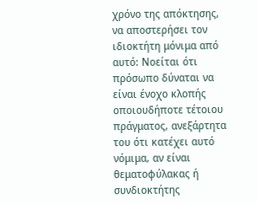χρόνο της απόκτησης, να αποστερήσει τον ιδιοκτήτη μόνιμα από αυτό: Νοείται ότι πρόσωπο δύναται να είναι ένοχο κλοπής οποιουδήποτε τέτοιου πράγματος, ανεξάρτητα του ότι κατέχει αυτό νόμιμα, αν είναι θεματοφύλακας ή συνδιοκτήτης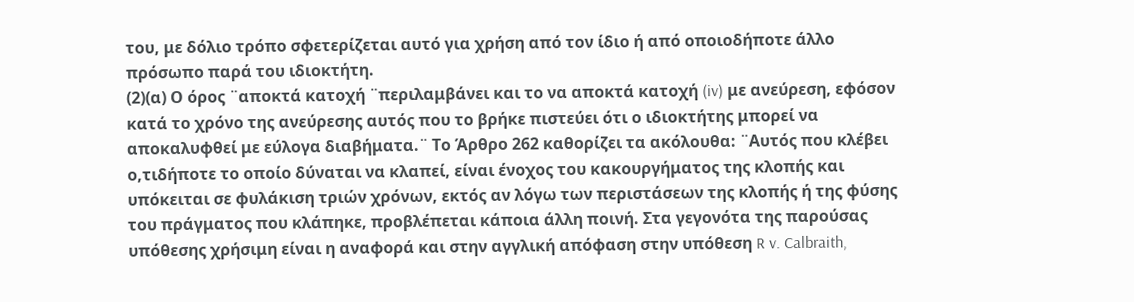του, με δόλιο τρόπο σφετερίζεται αυτό για χρήση από τον ίδιο ή από οποιοδήποτε άλλο πρόσωπο παρά του ιδιοκτήτη.
(2)(α) Ο όρος ¨αποκτά κατοχή ¨περιλαμβάνει και το να αποκτά κατοχή (iv) με ανεύρεση, εφόσον κατά το χρόνο της ανεύρεσης αυτός που το βρήκε πιστεύει ότι ο ιδιοκτήτης μπορεί να αποκαλυφθεί με εύλογα διαβήματα.¨ Το Άρθρο 262 καθορίζει τα ακόλουθα: ¨Αυτός που κλέβει ο,τιδήποτε το οποίο δύναται να κλαπεί, είναι ένοχος του κακουργήματος της κλοπής και υπόκειται σε φυλάκιση τριών χρόνων, εκτός αν λόγω των περιστάσεων της κλοπής ή της φύσης του πράγματος που κλάπηκε, προβλέπεται κάποια άλλη ποινή. Στα γεγονότα της παρούσας υπόθεσης χρήσιμη είναι η αναφορά και στην αγγλική απόφαση στην υπόθεση R v. Calbraith,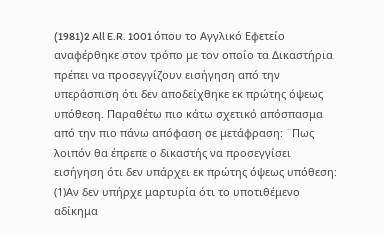(1981)2 All E.R. 1001 όπου το Αγγλικό Εφετείο αναφέρθηκε στον τρόπο με τον οποίο τα Δικαστήρια πρέπει να προσεγγίζουν εισήγηση από την υπεράσπιση ότι δεν αποδείχθηκε εκ πρώτης όψεως υπόθεση. Παραθέτω πιο κάτω σχετικό απόσπασμα από την πιο πάνω απόφαση σε μετάφραση: ¨Πως λοιπόν θα έπρεπε ο δικαστής να προσεγγίσει εισήγηση ότι δεν υπάρχει εκ πρώτης όψεως υπόθεση:
(1)Αν δεν υπήρχε μαρτυρία ότι το υποτιθέμενο αδίκημα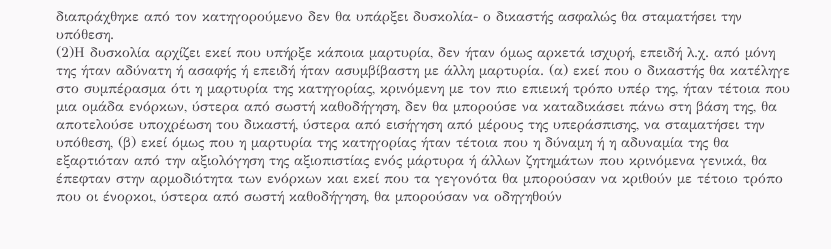διαπράχθηκε από τον κατηγορούμενο δεν θα υπάρξει δυσκολία- ο δικαστής ασφαλώς θα σταματήσει την υπόθεση.
(2)Η δυσκολία αρχίζει εκεί που υπήρξε κάποια μαρτυρία, δεν ήταν όμως αρκετά ισχυρή, επειδή λ.χ. από μόνη της ήταν αδύνατη ή ασαφής ή επειδή ήταν ασυμβίβαστη με άλλη μαρτυρία. (α) εκεί που ο δικαστής θα κατέληγε στο συμπέρασμα ότι η μαρτυρία της κατηγορίας, κρινόμενη με τον πιο επιεική τρόπο υπέρ της, ήταν τέτοια που μια ομάδα ενόρκων, ύστερα από σωστή καθοδήγηση, δεν θα μπορούσε να καταδικάσει πάνω στη βάση της, θα αποτελούσε υποχρέωση του δικαστή, ύστερα από εισήγηση από μέρους της υπεράσπισης, να σταματήσει την υπόθεση, (β) εκεί όμως που η μαρτυρία της κατηγορίας ήταν τέτοια που η δύναμη ή η αδυναμία της θα εξαρτιόταν από την αξιολόγηση της αξιοπιστίας ενός μάρτυρα ή άλλων ζητημάτων που κρινόμενα γενικά, θα έπεφταν στην αρμοδιότητα των ενόρκων και εκεί που τα γεγονότα θα μπορούσαν να κριθούν με τέτοιο τρόπο που οι ένορκοι, ύστερα από σωστή καθοδήγηση, θα μπορούσαν να οδηγηθούν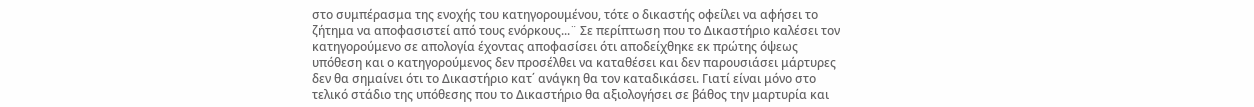στο συμπέρασμα της ενοχής του κατηγορουμένου, τότε ο δικαστής οφείλει να αφήσει το ζήτημα να αποφασιστεί από τους ενόρκους...¨ Σε περίπτωση που το Δικαστήριο καλέσει τον κατηγορούμενο σε απολογία έχοντας αποφασίσει ότι αποδείχθηκε εκ πρώτης όψεως υπόθεση και ο κατηγορούμενος δεν προσέλθει να καταθέσει και δεν παρουσιάσει μάρτυρες δεν θα σημαίνει ότι το Δικαστήριο κατ΄ ανάγκη θα τον καταδικάσει. Γιατί είναι μόνο στο τελικό στάδιο της υπόθεσης που το Δικαστήριο θα αξιολογήσει σε βάθος την μαρτυρία και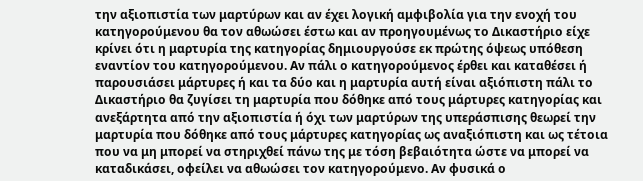την αξιοπιστία των μαρτύρων και αν έχει λογική αμφιβολία για την ενοχή του κατηγορούμενου θα τον αθωώσει έστω και αν προηγουμένως το Δικαστήριο είχε κρίνει ότι η μαρτυρία της κατηγορίας δημιουργούσε εκ πρώτης όψεως υπόθεση εναντίον του κατηγορούμενου. Αν πάλι ο κατηγορούμενος έρθει και καταθέσει ή παρουσιάσει μάρτυρες ή και τα δύο και η μαρτυρία αυτή είναι αξιόπιστη πάλι το Δικαστήριο θα ζυγίσει τη μαρτυρία που δόθηκε από τους μάρτυρες κατηγορίας και ανεξάρτητα από την αξιοπιστία ή όχι των μαρτύρων της υπεράσπισης θεωρεί την μαρτυρία που δόθηκε από τους μάρτυρες κατηγορίας ως αναξιόπιστη και ως τέτοια που να μη μπορεί να στηριχθεί πάνω της με τόση βεβαιότητα ώστε να μπορεί να καταδικάσει, οφείλει να αθωώσει τον κατηγορούμενο. Αν φυσικά ο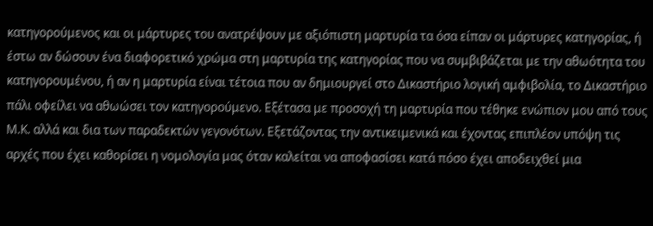κατηγορούμενος και οι μάρτυρες του ανατρέψουν με αξιόπιστη μαρτυρία τα όσα είπαν οι μάρτυρες κατηγορίας, ή έστω αν δώσουν ένα διαφορετικό χρώμα στη μαρτυρία της κατηγορίας που να συμβιβάζεται με την αθωότητα του κατηγορουμένου, ή αν η μαρτυρία είναι τέτοια που αν δημιουργεί στο Δικαστήριο λογική αμφιβολία, το Δικαστήριο πάλι οφείλει να αθωώσει τον κατηγορούμενο. Εξέτασα με προσοχή τη μαρτυρία που τέθηκε ενώπιον μου από τους Μ.Κ. αλλά και δια των παραδεκτών γεγονότων. Εξετάζοντας την αντικειμενικά και έχοντας επιπλέον υπόψη τις αρχές που έχει καθορίσει η νομολογία μας όταν καλείται να αποφασίσει κατά πόσο έχει αποδειχθεί μια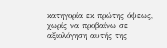κατηγορία εκ πρώτης όψεως, χωρίς να προβαίνω σε αξιολόγηση αυτής της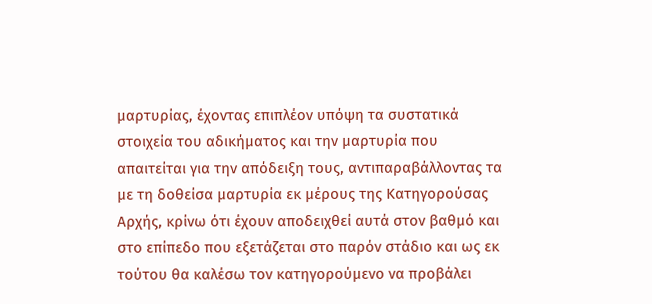μαρτυρίας, έχοντας επιπλέον υπόψη τα συστατικά στοιχεία του αδικήματος και την μαρτυρία που απαιτείται για την απόδειξη τους, αντιπαραβάλλοντας τα με τη δοθείσα μαρτυρία εκ μέρους της Κατηγορούσας Αρχής, κρίνω ότι έχουν αποδειχθεί αυτά στον βαθμό και στο επίπεδο που εξετάζεται στο παρόν στάδιο και ως εκ τούτου θα καλέσω τον κατηγορούμενο να προβάλει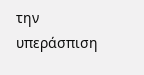την υπεράσπιση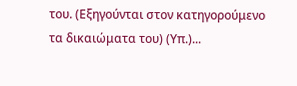του. (Εξηγούνται στον κατηγορούμενο τα δικαιώματα του) (Υπ.)...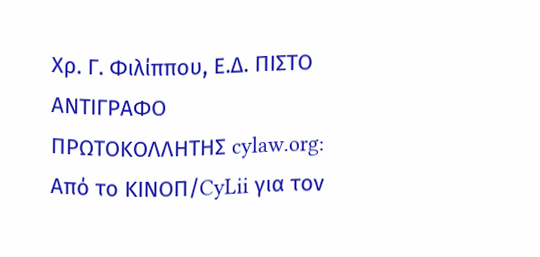Χρ. Γ. Φιλίππου, Ε.Δ. ΠΙΣΤΟ ΑΝΤΙΓΡΑΦΟ ΠΡΩΤΟΚΟΛΛΗΤΗΣ cylaw.org: Από το ΚΙΝOΠ/CyLii για τον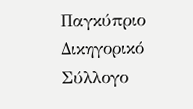Παγκύπριο Δικηγορικό Σύλλογο